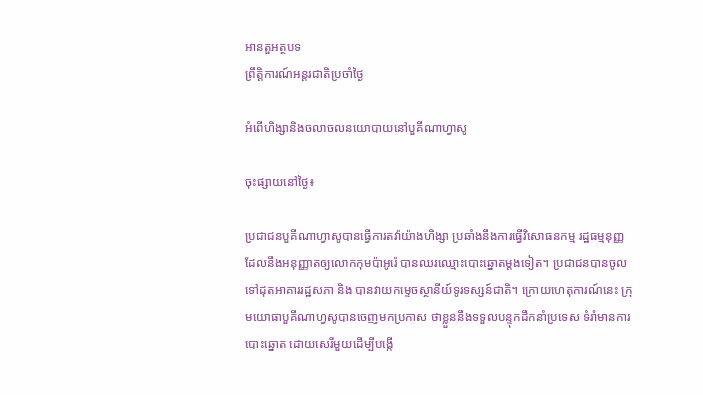អានតួអត្ថបទ
ព្រឹត្តិការណ៍អន្តរជាតិប្រចាំថ្ងៃ

អំពើហិង្សានិងចលាចលនយោបាយនៅបួគីណាហ្វាសូ

ចុះផ្សាយនៅថ្ងៃ៖

ប្រជាជនបួគីណាហ្វាសូបានធ្វើការតវ៉ាយ៉ាងហិង្សា ប្រឆាំងនឹងការធ្វើវិសោធនកម្ម រដ្ឋធម្មនុញ្ញដែលនឹងអនុញ្ញាតឲ្យលោកកុមប៉ាអូរ៉េ បានឈរឈ្មោះបោះឆ្នោតម្តងទៀត។ ប្រជាជនបានចូលទៅដុតអាគាររដ្ឋសភា និង បានវាយកម្ទេចស្ថានីយ៍ទូរទស្សន៍ជាតិ។ ក្រោយហេតុការណ៍នេះ ក្រុមយោធាបួគីណាហ្វសូបានចេញមកប្រកាស ថាខ្លួននឹងទទួលបន្ទុកដឹកនាំប្រទេស ទំរាំមានការបោះឆ្នោត ដោយសេរីមួយដើម្បីបង្កើ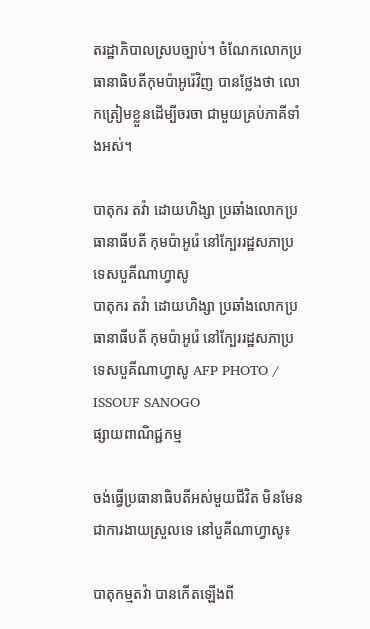តរដ្ឋាភិបាលស្របច្បាប់។ ចំណែកលោកប្រធានាធិបតីកុមប៉ាអូរ៉េវិញ បានថ្លែងថា លោកត្រៀមខ្លួនដើម្បីចរចា ជាមួយគ្រប់ភាគីទាំងអស់។

បាតុករ តវ៉ា ដោយហិង្សា ប្រឆាំងលោកប្រធានាធីបតី កុមប៉ាអូរ៉េ នៅក្បែររដ្ឋសភាប្រទេសបួគីណាហ្វាសូ
បាតុករ តវ៉ា ដោយហិង្សា ប្រឆាំងលោកប្រធានាធីបតី កុមប៉ាអូរ៉េ នៅក្បែររដ្ឋសភាប្រទេសបួគីណាហ្វាសូ AFP PHOTO / ISSOUF SANOGO
ផ្សាយពាណិជ្ជកម្ម

ចង់ធ្វើប្រធានាធិបតីអស់មួយជីវិត មិនមែនជាការងាយស្រួលទេ នៅបួគីណាហ្វាសូ៖

បាតុកម្មតវ៉ា បានកើតឡើងពី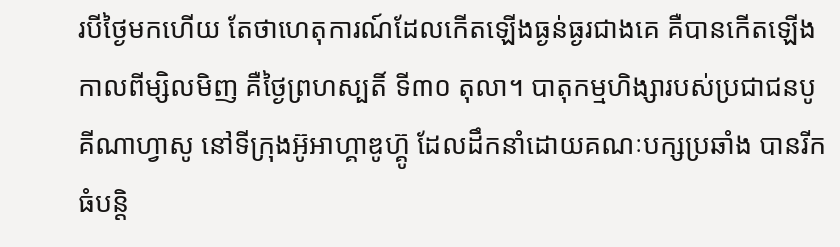របីថ្ងៃមកហើយ តែថាហេតុការណ៍ដែលកើតឡើងធ្ងន់ធ្ងរជាងគេ គឺបានកើតឡើងកាលពីម្សិលមិញ គឺថ្ងៃព្រហស្បតិ៍ ទី៣០ តុលា។ បាតុកម្មហិង្សារបស់ប្រជាជនបូគីណាហ្វាសូ នៅទីក្រុងអ៊ូអាហ្គាឌូហ៊្គូ ដែលដឹកនាំដោយគណៈបក្សប្រឆាំង បានរីកធំបន្តិ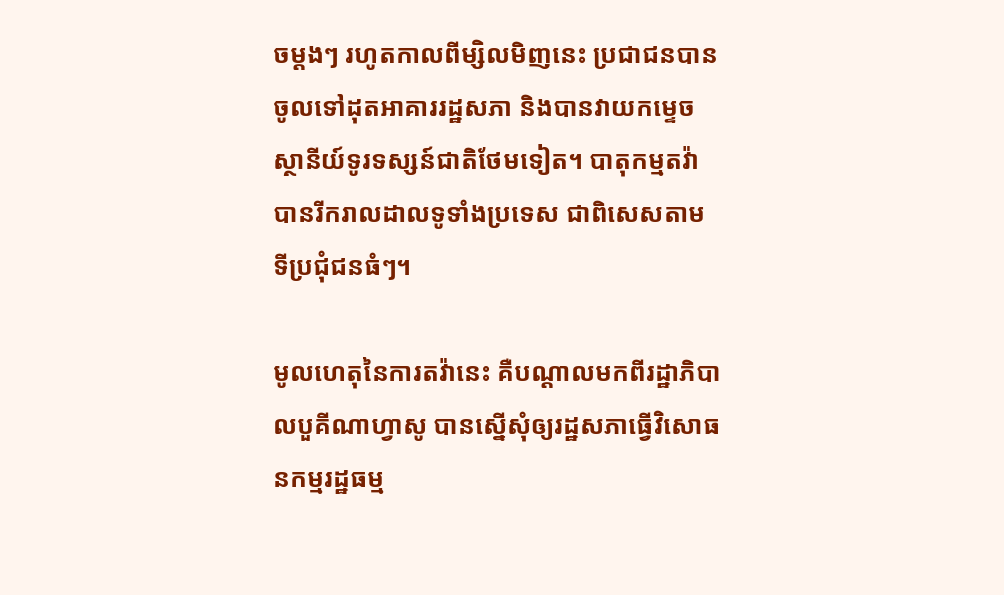ចម្តងៗ រហូតកាលពីម្សិលមិញនេះ ប្រជាជនបានចូលទៅដុតអាគាររដ្ឋសភា និងបានវាយកម្ទេចស្ថានីយ៍ទូរទស្សន៍ជាតិថែមទៀត។ បាតុកម្មតវ៉ា បានរីករាលដាលទូទាំងប្រទេស ជាពិសេសតាមទីប្រជុំជនធំៗ។

មូលហេតុនៃការតវ៉ានេះ គឺបណ្តាលមកពីរដ្ឋាភិបាលបួគីណាហ្វាសូ បានស្នើសុំឲ្យរដ្ឋសភាធ្វើវិសោធនកម្មរដ្ឋធម្ម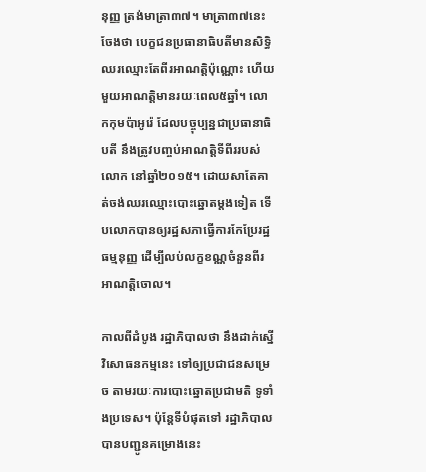នុញ្ញ ត្រង់មាត្រា៣៧។ មាត្រា៣៧នេះចែងថា បេក្ខជនប្រធានាធិបតីមានសិទ្ធិឈរឈ្មោះតែពីរអាណត្តិប៉ុណ្ណោះ ហើយមួយអាណត្តិមានរយៈពេល៥ឆ្នាំ។ លោកកុមប៉ាអូរ៉េ ដែលបច្ចុប្បន្នជាប្រធានាធិបតី នឹងត្រូវបញ្ចប់អាណត្តិទីពីររបស់លោក នៅឆ្នាំ២០១៥។ ដោយសាតែគាត់ចង់ឈរឈ្មោះបោះឆ្នោតម្តងទៀត ទើបលោកបានឲ្យរដ្ឋសភាធ្វើការកែប្រែរដ្ឋធម្មនុញ្ញ ដើម្បីលប់លក្ខខណ្ណចំនួនពីរអាណត្តិចោល។

កាលពីដំបូង រដ្ឋាភិបាលថា នឹងដាក់ស្នើវិសោធនកម្មនេះ ទៅឲ្យប្រជាជនសម្រេច តាមរយៈការបោះឆ្នោតប្រជាមតិ ទូទាំងប្រទេស។ ប៉ុន្តែទីបំផុតទៅ រដ្ឋាភិបាលបានបញ្ជូនគម្រោងនេះ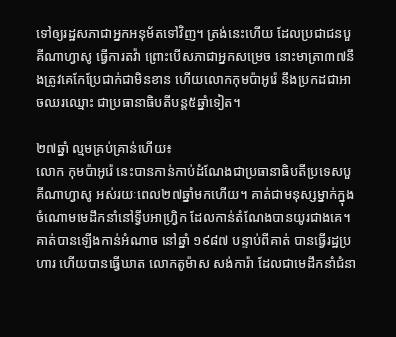ទៅឲ្យរដ្ឋសភាជាអ្នកអនុម័តទៅវិញ។ ត្រង់នេះហើយ ដែលប្រជាជនបួគីណាហ្វាសូ ធ្វើការតវ៉ា ព្រោះបើសភាជាអ្នកសម្រេច នោះមាត្រា៣៧នឹងត្រូវគេកែប្រែជាក់ជាមិនខាន ហើយលោកកុមប៉ាអូរ៉េ នឹងប្រកដជាអាចឈរឈ្មោះ ជាប្រធានាធិបតីបន្ត៥ឆ្នាំទៀត។

២៧ឆ្នាំ ល្មមគ្រប់គ្រាន់ហើយ៖
លោក កុមប៉ាអូរ៉េ នេះបានកាន់កាប់ដំណែងជាប្រធានាធិបតីប្រទេសបួគីណាហ្វាសូ អស់រយៈពេល២៧ឆ្នាំមកហើយ។ គាត់ជាមនុស្សម្នាក់ក្នុងចំណោមមេដឹកនាំនៅទ្វីបអាហ្វ្រិក ដែលកាន់តំណែងបានយូរជាងគេ។ គាត់បានឡើងកាន់អំណាច នៅឆ្នាំ ១៩៨៧ បន្ទាប់ពីគាត់ បានធ្វើរដ្ឋប្រហារ ហើយបានធ្វើឃាត លោកតូម៉ាស សង់ការ៉ា ដែលជាមេដឹកនាំជំនា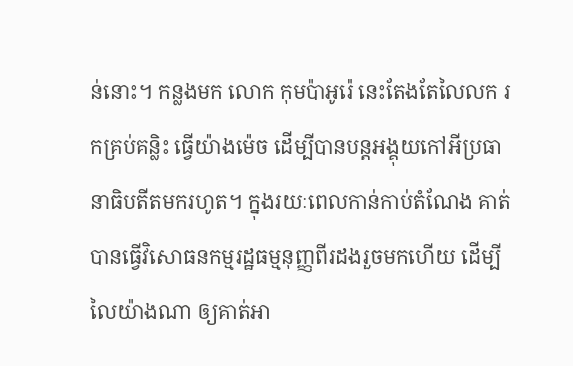ន់នោះ។ កន្លងមក លោក កុមប៉ាអូរ៉េ នេះតែងតែលៃលក រកគ្រប់គន្លិះ ធ្វើយ៉ាងម៉េច ដើម្បីបានបន្តអង្គុយកៅអីប្រធានាធិបតីតមករហូត។ ក្នុងរយៈពេលកាន់កាប់តំណែង គាត់បានធ្វើវិសោធនកម្មរដ្ឋធម្មនុញ្ញពីរដងរួចមកហើយ ដើម្បីលៃយ៉ាងណា ឲ្យគាត់អា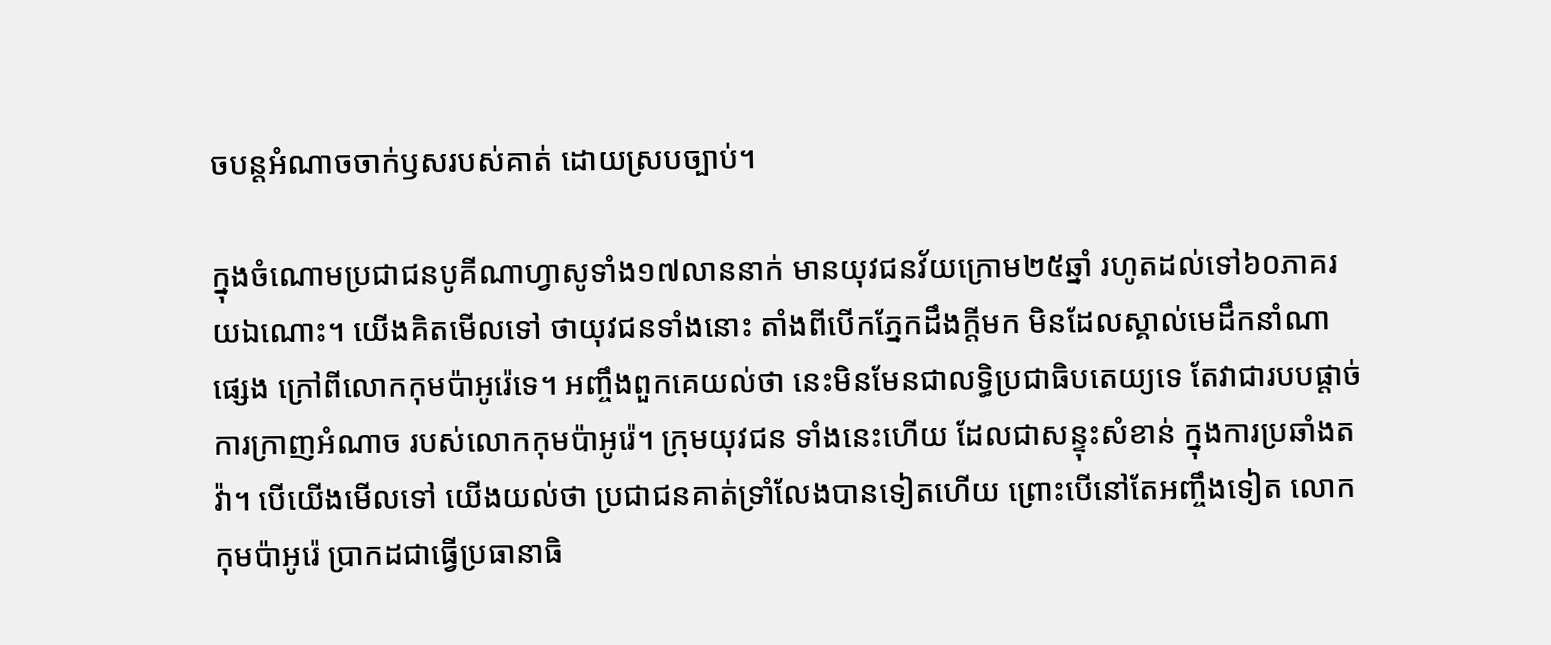ចបន្តអំណាចចាក់ឫសរបស់គាត់ ដោយស្របច្បាប់។

ក្នុងចំណោមប្រជាជនបូគីណាហ្វាសូទាំង១៧លាននាក់ មានយុវជនវ័យក្រោម២៥ឆ្នាំ រហូតដល់ទៅ៦០ភាគរយឯណោះ។ យើងគិតមើលទៅ ថាយុវជនទាំងនោះ តាំងពីបើកភ្នែកដឹងក្តីមក មិនដែលស្គាល់មេដឹកនាំណាផ្សេង ក្រៅពីលោកកុមប៉ាអូរ៉េទេ។ អញ្ចឹងពួកគេយល់ថា នេះមិនមែនជាលទ្ធិប្រជាធិបតេយ្យទេ តែវាជារបបផ្តាច់ការក្រាញអំណាច របស់លោកកុមប៉ាអូរ៉េ។ ក្រុមយុវជន ទាំងនេះហើយ ដែលជាសន្ទុះសំខាន់ ក្នុងការប្រឆាំងតវ៉ា។ បើយើងមើលទៅ យើងយល់ថា ប្រជាជនគាត់ទ្រាំលែងបានទៀតហើយ ព្រោះបើនៅតែអញ្ចឹងទៀត លោកកុមប៉ាអូរ៉េ ប្រាកដជាធ្វើប្រធានាធិ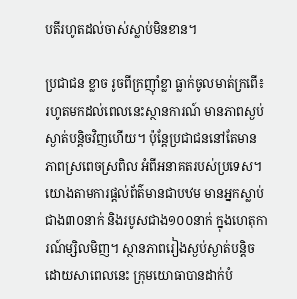បតីរហូតដល់ចាស់ស្លាប់មិនខាន។

ប្រជាជន ខ្លាច រូចពីក្រញ៉ាំខ្លា ធ្លាក់ចូលមាត់ក្រពើ៖
រហូតមកដល់ពេលនេះស្ថានការណ៍ មានភាពស្ងប់ស្ងាត់បន្តិចវិញហើយ។ ប៉ុន្តែប្រជាជននៅតែមានភាពស្រពេចស្រពិល អំពីអនាគតរបស់ប្រទេស។ យោងតាមការផ្តល់ព័ត៌មានជាបឋម មានអ្នកស្លាប់ជាង៣០នាក់ និងរបូសជាង១០០នាក់ ក្នុងហេតុការណ៍ម្សិលមិញ។ ស្ថានភាពរៀងស្ងប់ស្ងាត់បន្តិច ដោយសាពេលនេះ ក្រុមយោធាបានដាក់បំ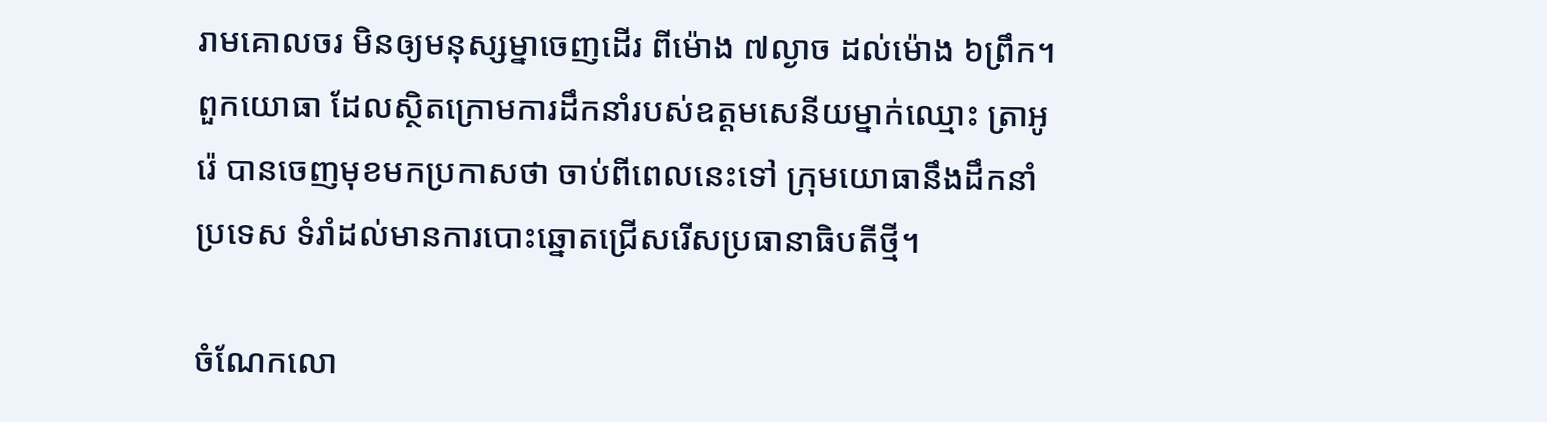រាមគោលចរ មិនឲ្យមនុស្សម្នាចេញដើរ ពីម៉ោង ៧ល្ងាច ដល់ម៉ោង ៦ព្រឹក។ ពួកយោធា ដែលស្ថិតក្រោមការដឹកនាំរបស់ឧត្តមសេនីយម្នាក់ឈ្មោះ ត្រាអូរ៉េ បានចេញមុខមកប្រកាសថា ចាប់ពីពេលនេះទៅ ក្រុមយោធានឹងដឹកនាំប្រទេស ទំរាំដល់មានការបោះឆ្នោតជ្រើសរើសប្រធានាធិបតីថ្មី។

ចំណែកលោ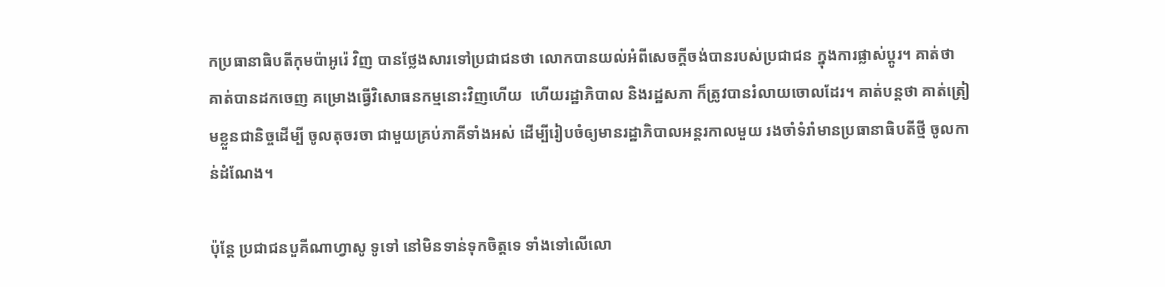កប្រធានាធិបតីកុមប៉ាអូរ៉េ វិញ បានថ្លែងសារទៅប្រជាជនថា លោកបានយល់អំពីសេចក្តីចង់បានរបស់ប្រជាជន ក្នុងការផ្លាស់ប្តូរ។ គាត់ថា គាត់បានដកចេញ គម្រោងធ្វើវិសោធនកម្មនោះវិញហើយ  ហើយរដ្ឋាភិបាល និងរដ្ឋសភា ក៏ត្រូវបានរំលាយចោលដែរ។ គាត់បន្តថា គាត់ត្រៀមខ្លួនជានិច្ចដើម្បី ចូលតុចរចា ជាមួយគ្រប់ភាគីទាំងអស់ ដើម្បីរៀបចំឲ្យមានរដ្ឋាភិបាលអន្តរកាលមួយ រងចាំទំរាំមានប្រធានាធិបតីថ្មី ចូលកាន់ដំណែង។

ប៉ុន្តែ ប្រជាជនបួគីណាហ្វាសូ ទូទៅ នៅមិនទាន់ទុកចិត្តទេ ទាំងទៅលើលោ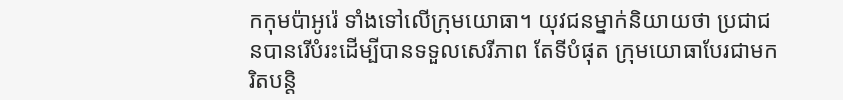កកុមប៉ាអូរ៉េ ទាំងទៅលើក្រុមយោធា។ យុវជនម្នាក់និយាយថា ប្រជាជនបានរើបំរះដើម្បីបានទទួលសេរីភាព តែទីបំផុត ក្រុមយោធាបែរជាមករិតបន្តិ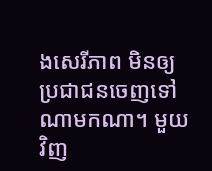ងសេរីភាព មិនឲ្យប្រជាជនចេញទៅណាមកណា។ មួយវិញ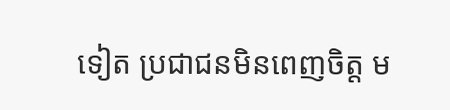ទៀត ប្រជាជនមិនពេញចិត្ត ម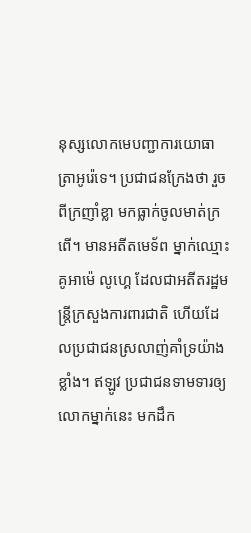នុស្សលោកមេបញ្ជាការយោធា ត្រាអូរ៉េទេ។ ប្រជាជនក្រែងថា រួចពីក្រញាំខ្លា មកធ្លាក់ចូលមាត់ក្រពើ។ មានអតីតមេទ័ព ម្នាក់ឈ្មោះ គូអាម៉េ លូហ្គេ ដែលជាអតីតរដ្ឋមន្រ្តីក្រសួងការពារជាតិ ហើយដែលប្រជាជនស្រលាញ់គាំទ្រយ៉ាងខ្លាំង។ ឥឡូវ ប្រជាជនទាមទារឲ្យលោកម្នាក់នេះ មកដឹក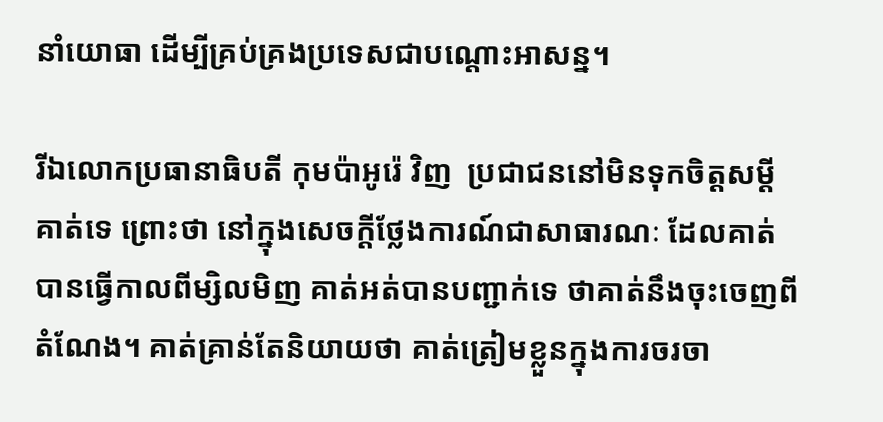នាំយោធា ដើម្បីគ្រប់គ្រងប្រទេសជាបណ្តោះអាសន្ន។

រីឯលោកប្រធានាធិបតី កុមប៉ាអូរ៉េ វិញ  ប្រជាជននៅមិនទុកចិត្តសម្តីគាត់ទេ ព្រោះថា នៅក្នុងសេចក្តីថ្លែងការណ៍ជាសាធារណៈ ដែលគាត់បានធ្វើកាលពីម្សិលមិញ គាត់អត់បានបញ្ជាក់ទេ ថាគាត់នឹងចុះចេញពីតំណែង។ គាត់គ្រាន់តែនិយាយថា គាត់ត្រៀមខ្លួនក្នុងការចរចា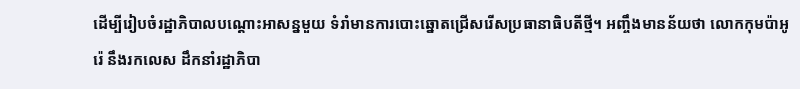ដើម្បីរៀបចំរដ្ឋាភិបាលបណ្តោះអាសន្នមួយ ទំរាំមានការបោះឆ្នោតជ្រើសរើសប្រធានាធិបតីថ្មី។ អញ្ចឹងមានន័យថា លោកកុមប៉ាអូរ៉េ នឹងរកលេស ដឹកនាំរដ្ឋាភិបា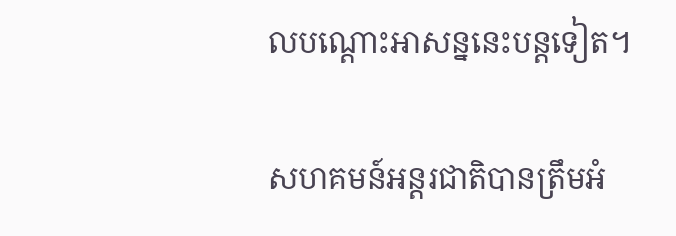លបណ្តោះអាសន្ននេះបន្តទៀត។

សហគមន៍អន្តរជាតិបានត្រឹមអំ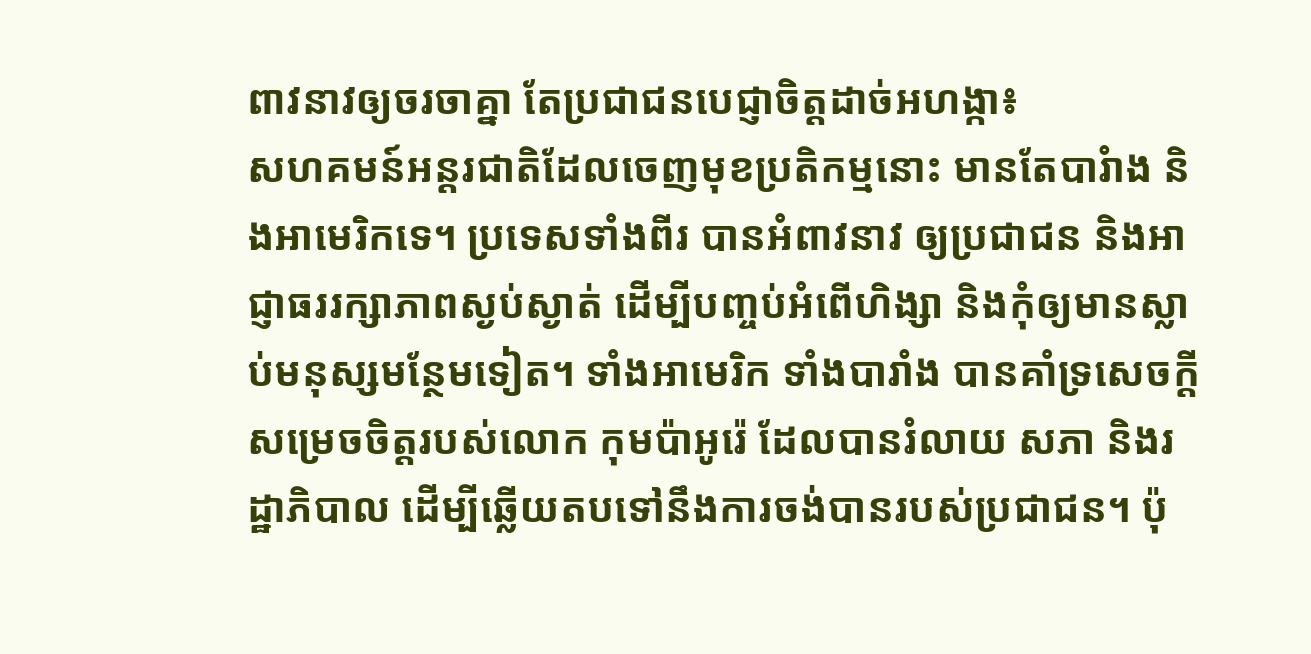ពាវនាវឲ្យចរចាគ្នា តែប្រជាជនបេជ្ញាចិត្តដាច់អហង្កា៖
សហគមន៍អន្តរជាតិដែលចេញមុខប្រតិកម្មនោះ មានតែបារំាង និងអាមេរិកទេ។ ប្រទេសទាំងពីរ បានអំពាវនាវ ឲ្យប្រជាជន និងអាជ្ញាធររក្សាភាពស្ងប់ស្ងាត់ ដើម្បីបញ្ចប់អំពើហិង្សា និងកុំឲ្យមានស្លាប់មនុស្សមន្ថែមទៀត។ ទាំងអាមេរិក ទាំងបារាំង បានគាំទ្រសេចក្តីសម្រេចចិត្តរបស់លោក កុមប៉ាអូរ៉េ ដែលបានរំលាយ សភា និងរដ្ឋាភិបាល ដើម្បីឆ្លើយតបទៅនឹងការចង់បានរបស់ប្រជាជន។ ប៉ុ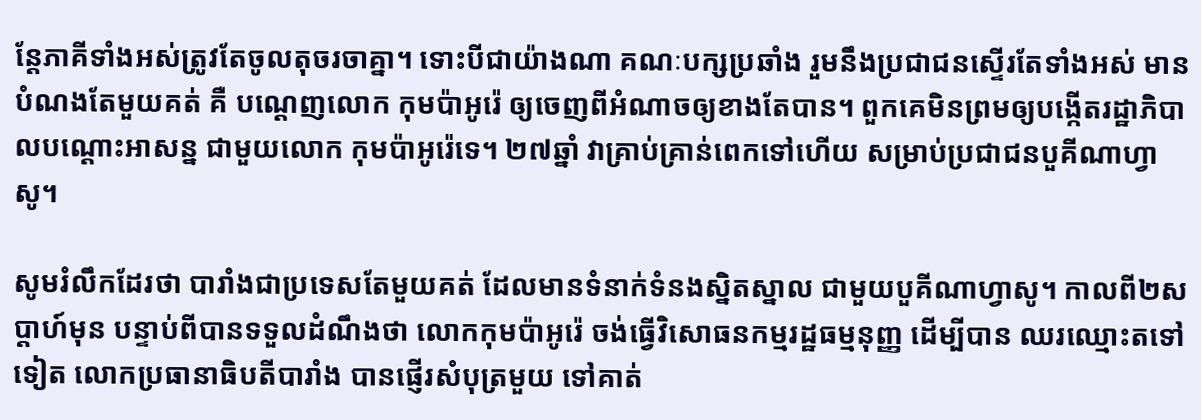ន្តែភាគីទាំងអស់ត្រូវតែចូលតុចរចាគ្នា។ ទោះបីជាយ៉ាងណា គណៈបក្សប្រឆាំង រួមនឹងប្រជាជនស្ទើរតែទាំងអស់ មានបំណងតែមួយគត់ គឺ បណ្តេញលោក កុមប៉ាអូរ៉េ ឲ្យចេញពីអំណាចឲ្យខាងតែបាន។ ពួកគេមិនព្រមឲ្យបង្កើតរដ្ឋាភិបាលបណ្តោះអាសន្ន ជាមួយលោក កុមប៉ាអូរ៉េទេ។ ២៧ឆ្នាំ វាគ្រាប់គ្រាន់ពេកទៅហើយ សម្រាប់ប្រជាជនបួគីណាហ្វាសូ។

សូមរំលឹកដែរថា បារាំងជាប្រទេសតែមួយគត់ ដែលមានទំនាក់ទំនងស្និតស្នាល ជាមួយបួគីណាហ្វាសូ។ កាលពី២សប្តាហ៍មុន បន្ទាប់ពីបានទទួលដំណឹងថា លោកកុមប៉ាអូរ៉េ ចង់ធ្វើវិសោធនកម្មរដ្ឋធម្មនុញ្ញ ដើម្បីបាន ឈរឈ្មោះតទៅទៀត លោកប្រធានាធិបតីបារាំង បានផ្ញើរសំបុត្រមួយ ទៅគាត់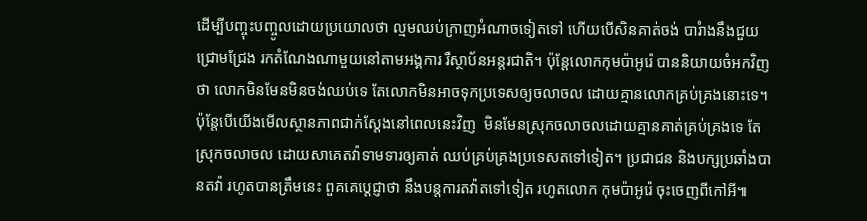ដើម្បីបញ្ចុះបញ្ចូលដោយប្រយោលថា ល្មមឈប់ក្រាញអំណាចទៀតទៅ ហើយបើសិនគាត់ចង់ បារំាងនឹងជួយជ្រោមជ្រែង រកតំណែងណាមួយនៅតាមអង្គការ រឺស្ថាប័នអន្តរជាតិ។ ប៉ុន្តែលោកកុមប៉ាអូរ៉េ បាននិយាយចំអកវិញថា លោកមិនមែនមិនចង់ឈប់ទេ តែលោកមិនអាចទុកប្រទេសឲ្យចលាចល ដោយគ្មានលោកគ្រប់គ្រងនោះទេ។ ប៉ុន្តែបើយើងមើលស្ថានភាពជាក់ស្តែងនៅពេលនេះវិញ  មិនមែនស្រុកចលាចលដោយគ្មានគាត់គ្រប់គ្រងទេ តែស្រុកចលាចល ដោយសាគេតវ៉ាទាមទារឲ្យគាត់ ឈប់គ្រប់គ្រងប្រទេសតទៅទៀត។ ប្រជាជន និងបក្សប្រឆាំងបានតវ៉ា រហូតបានត្រឹមនេះ ពួគគេប្តេជ្ញាថា នឹងបន្តការតវ៉ាតទៅទៀត រហូតលោក កុមប៉ាអូរ៉េ ចុះចេញពីកៅអី៕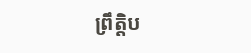ព្រឹត្តិប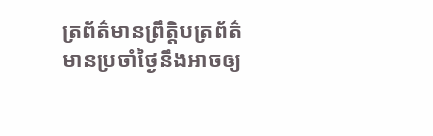ត្រព័ត៌មានព្រឹត្តិបត្រព័ត៌មានប្រចាំថ្ងៃនឹងអាចឲ្យ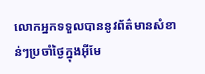លោកអ្នកទទួលបាននូវព័ត៌មានសំខាន់ៗប្រចាំថ្ងៃក្នុងអ៊ីមែ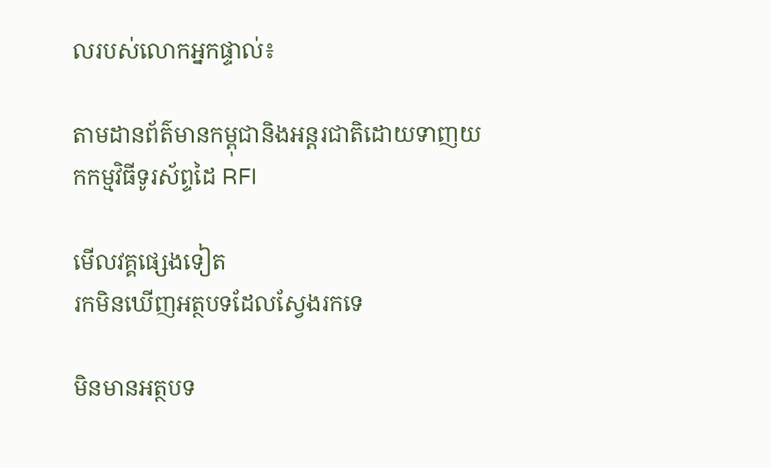លរបស់លោកអ្នកផ្ទាល់៖

តាមដានព័ត៌មានកម្ពុជានិងអន្តរជាតិដោយទាញយកកម្មវិធីទូរស័ព្ទដៃ RFI

មើលវគ្គផ្សេងទៀត
រកមិនឃើញអត្ថបទដែលស្វែងរកទេ

មិនមានអត្ថបទ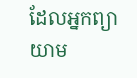ដែលអ្នកព្យាយាម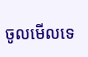ចូលមើលទេ